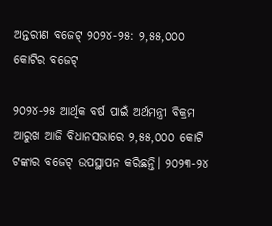ଅନ୍ତରୀଣ ବଜେଟ୍ ୨୦୨୪-୨୫: ୨,୫୫,୦୦୦ କୋଟିର ବଜେଟ୍

୨୦୨୪-୨୫ ଆର୍ଥିକ ବର୍ଷ ପାଇଁ ଅର୍ଥମନ୍ତ୍ରୀ ବିକ୍ରମ ଆରୁଖ ଆଜି ବିଧାନସଭାରେ ୨,୫୫,୦୦୦ କୋଟି ଟଙ୍କାର ବଜେଟ୍ ଉପସ୍ଥାପନ କରିଛନ୍ତି। ୨୦୨୩-୨୪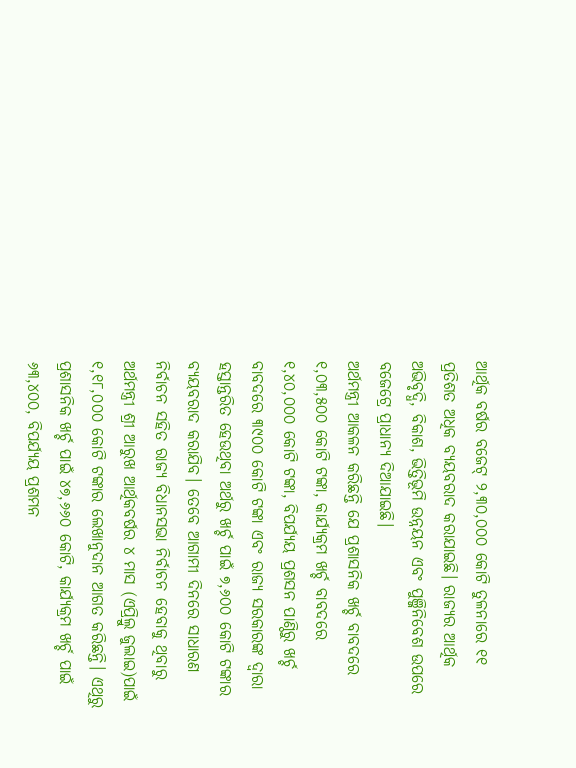ଆର୍ଥିକ ବର୍ଷର ବଜେଟ୍ ୨,୩୦,୦୦୦ କୋଟି ତୁଳନାରେ ୧୧ ପ୍ରତିଶତ ଅଧିକ ବ୍ୟୟବରାଦ କରାଯାଇଛି। ରାଜ୍ୟର ଆର୍ଥିକ ଅଭିବୃଦ୍ଧି, ବିକାଶ, ଭିତ୍ତିଭୂମି ଉନ୍ନୟନ ଏବଂ ପୁଞ୍ଜିନିବେଶ ଉପରେ ବଜେଟ୍ରେ ପ୍ରାଧାନ୍ୟ ଦିଆଯାଇଛି।
ଅର୍ଥମନ୍ତ୍ରୀ ଆକଳନ କରିଛନ୍ତି ଯେ ପ୍ରଶାସନିକ ଖର୍ଚ୍ଚ ବାବଦରେ ୧,୦୩,୫୦୦ କୋଟି ଟଙ୍କା, କାର୍ଯ୍ୟକ୍ରମ ଖର୍ଚ୍ଚ ବାବଦରେ ୧,୪୦,୦୦୦ କୋଟି ଟଙ୍କା, ବିପର୍ଯ୍ୟୟ ପ୍ରଶସନ ପାଣ୍ଠିରୁ ଖର୍ଚ୍ଚ ବାବଦରେ ୩୯୦୦ କୋଟି ଟଙ୍କା ଏବଂ ରାଜ୍ୟ ସରକାରଙ୍କ ଦ୍ବାରା ହସ୍ତାନ୍ତରିତ ହେଉଥିବା ଅର୍ଥରୁ ଖର୍ଚ୍ଚ ପାଇଁ ୭,୬୦୦ କୋଟି ଟଙ୍କାର ବ୍ୟୟବରାଦ କରାଯିବ। ତେବେ ଆଗାମୀ ଦିନରେ ସାଧାରଣ ନିର୍ବାଚନ ସହିତ ରାଜ୍ୟ ବିଧାନସଭା ନିର୍ବାଚନ ହେବାକୁ ଥିବାରୁ ଅର୍ଥମନ୍ତ୍ରୀ ଶ୍ରୀ ଆରୁଖ ଆର୍ଥିକବର୍ଷର ୪ ମାସ (ଏପ୍ରିଲ୍ରୁ ଜୁଲାଇ)ପାଇଁ ୧,୧୮,୦୦୦ କୋଟି ଟଙ୍କାର ଲେଖାନୁଦାନ ଆଗତ କରିଛନ୍ତି। ଏଥିରୁ ପ୍ରଶାସନିକ ଖର୍ଚ୍ଚ ପାଇଁ ୪୭,୬୬୦ କୋଟି, କାର୍ଯ୍ୟକ୍ରମ ଖର୍ଚ୍ଚ ପାଇଁ ୬୩,୪୦୦, ବିପର୍ଯ୍ୟୟ ପ୍ରଶମନ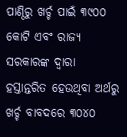ପାଣ୍ଠିରୁ ଖର୍ଚ୍ଚ ପାଇଁ ୩୯୦୦ କୋଟି ଏବଂ ରାଜ୍ୟ ସରକାରଙ୍କ ଦ୍ବାରା ହସ୍ତାନ୍ତରିତ ହେଉଥିବା ଅର୍ଥରୁ ଖର୍ଚ୍ଚ ବାବଦରେ ୩୦୪୦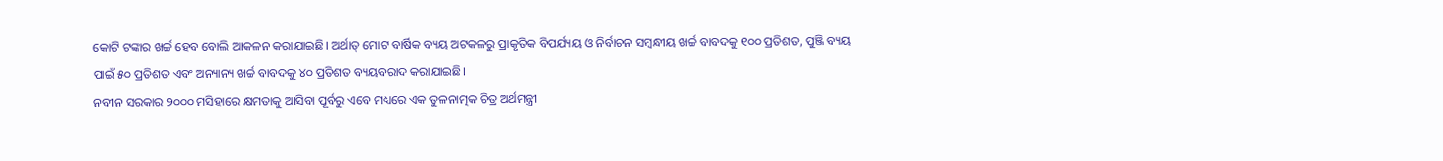କୋଟି ଟଙ୍କାର ଖର୍ଚ୍ଚ ହେବ ବୋଲି ଆକଳନ କରାଯାଇଛି। ଅର୍ଥାତ୍ ମୋଟ ବାର୍ଷିକ ବ୍ୟୟ ଅଟକଳରୁ ପ୍ରାକୃତିକ ବିପର୍ଯ୍ୟୟ ଓ ନିର୍ବାଚନ ସମ୍ବନ୍ଧୀୟ ଖର୍ଚ୍ଚ ବାବଦକୁ ୧୦୦ ପ୍ରତିଶତ, ପୁଞ୍ଜି ବ୍ୟୟ ପାଇଁ ୫୦ ପ୍ରତିଶତ ଏବଂ ଅନ୍ୟାନ୍ୟ ଖର୍ଚ୍ଚ ବାବଦକୁ ୪୦ ପ୍ରତିଶତ ବ୍ୟୟବରାଦ କରାଯାଇଛି।
ନବୀନ ସରକାର ୨୦୦୦ ମସିହାରେ କ୍ଷମତାକୁ ଆସିବା ପୂର୍ବରୁ ଏବେ ମଧ୍ୟରେ ଏକ ତୁଳନାତ୍ମକ ଚିତ୍ର ଅର୍ଥମନ୍ତ୍ରୀ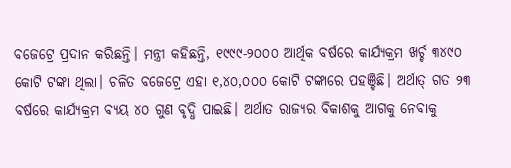ବଜେଟ୍ରେ ପ୍ରଦାନ କରିଛନ୍ତି। ମନ୍ତ୍ରୀ କହିଛନ୍ତି, ୧୯୯୯-୨୦୦୦ ଆର୍ଥିକ ବର୍ଷରେ କାର୍ଯ୍ୟକ୍ରମ ଖର୍ଚ୍ଚ ୩୪୯୦ କୋଟି ଟଙ୍କା ଥିଲା। ଚଳିତ ବଜେଟ୍ରେ ଏହା ୧,୪୦,୦୦୦ କୋଟି ଟଙ୍କାରେ ପହଞ୍ଚିଛି। ଅର୍ଥାତ୍ ଗତ ୨୩ ବର୍ଷରେ କାର୍ଯ୍ୟକ୍ରମ ବ୍ୟୟ ୪୦ ଗୁଣ ବୃଦ୍ଧି ପାଇଛି। ଅର୍ଥାତ ରାଜ୍ୟର ବିକାଶକୁ ଆଗକୁ ନେବାକୁ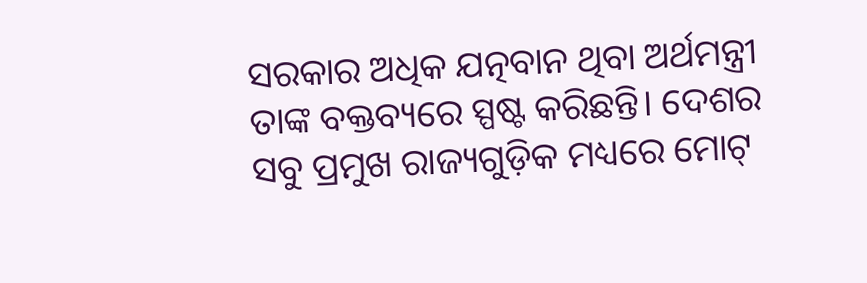ସରକାର ଅଧିକ ଯତ୍ନବାନ ଥିବା ଅର୍ଥମନ୍ତ୍ରୀ ତାଙ୍କ ବକ୍ତବ୍ୟରେ ସ୍ପଷ୍ଟ କରିଛନ୍ତି। ଦେଶର ସବୁ ପ୍ରମୁଖ ରାଜ୍ୟଗୁଡ଼ିକ ମଧ୍ୟରେ ମୋଟ୍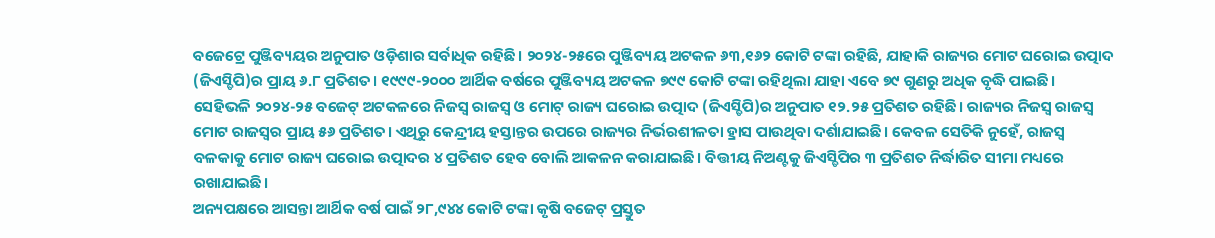ବଜେଟ୍ରେ ପୁଞ୍ଜିବ୍ୟୟର ଅନୁପାତ ଓଡ଼ିଶାର ସର୍ବାଧିକ ରହିଛି। ୨୦୨୪-୨୫ରେ ପୁଞ୍ଜିବ୍ୟୟ ଅଟକଳ ୬୩,୧୬୨ କୋଟି ଟଙ୍କା ରହିଛି, ଯାହାକି ରାଜ୍ୟର ମୋଟ ଘରୋଇ ଉତ୍ପାଦ (ଜିଏସ୍ଡିପି)ର ପ୍ରାୟ ୬.୮ ପ୍ରତିଶତ। ୧୯୯୯-୨୦୦୦ ଆର୍ଥିକ ବର୍ଷରେ ପୁଞ୍ଜିବ୍ୟୟ ଅଟକଳ ୭୯୯ କୋଟି ଟଙ୍କା ରହିଥିଲା ଯାହା ଏବେ ୭୯ ଗୁଣରୁ ଅଧିକ ବୃଦ୍ଧି ପାଇଛି। ସେହିଭଳି ୨୦୨୪-୨୫ ବଜେଟ୍ ଅଟକଳରେ ନିଜସ୍ବ ରାଜସ୍ବ ଓ ମୋଟ୍ ରାଜ୍ୟ ଘରୋଇ ଉତ୍ପାଦ (ଜିଏସ୍ଡିପି)ର ଅନୁପାତ ୧୨.୨୫ ପ୍ରତିଶତ ରହିଛି। ରାଜ୍ୟର ନିଜସ୍ବ ରାଜସ୍ବ ମୋଟ ରାଜସ୍ବର ପ୍ରାୟ ୫୬ ପ୍ରତିଶତ। ଏଥିରୁ କେନ୍ଦ୍ରୀୟ ହସ୍ତାନ୍ତର ଉପରେ ରାଜ୍ୟର ନିର୍ଭରଶୀଳତା ହ୍ରାସ ପାଉଥିବା ଦର୍ଶାଯାଇଛି। କେବଳ ସେତିକି ନୁହେଁ, ରାଜସ୍ବ ବଳକାକୁ ମୋଟ ରାଜ୍ୟ ଘରୋଇ ଉତ୍ପାଦର ୪ ପ୍ରତିଶତ ହେବ ବୋଲି ଆକଳନ କରାଯାଇଛି। ବିତ୍ତୀୟ ନିଅଣ୍ଟକୁ ଜିଏସ୍ଡିପିର ୩ ପ୍ରତିଶତ ନିର୍ଦ୍ଧାରିତ ସୀମା ମଧ୍ୟରେ ରଖାଯାଇଛି।
ଅନ୍ୟପକ୍ଷରେ ଆସନ୍ତା ଆର୍ଥିକ ବର୍ଷ ପାଇଁ ୨୮,୯୪୪ କୋଟି ଟଙ୍କା କୃଷି ବଜେଟ୍ ପ୍ରସ୍ତୁତ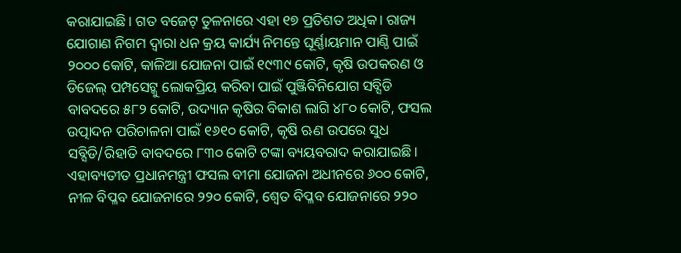କରାଯାଇଛି। ଗତ ବଜେଟ୍ ତୁଳନାରେ ଏହା ୧୭ ପ୍ରତିଶତ ଅଧିକ। ରାଜ୍ୟ ଯୋଗାଣ ନିଗମ ଦ୍ବାରା ଧନ କ୍ରୟ କାର୍ଯ୍ୟ ନିମନ୍ତେ ଘୂର୍ଣ୍ଣାୟମାନ ପାଣ୍ଠି ପାଇଁ ୨୦୦୦ କୋଟି, କାଳିଆ ଯୋଜନା ପାଇଁ ୧୯୩୯ କୋଟି, କୃଷି ଉପକରଣ ଓ ଡିଜେଲ୍ ପମ୍ପସେଟ୍କୁ ଲୋକପ୍ରିୟ କରିବା ପାଇଁ ପୁଞ୍ଜିବିନିଯୋଗ ସବ୍ସିଡି ବାବଦରେ ୫୮୨ କୋଟି, ଉଦ୍ୟାନ କୃଷିର ବିକାଶ ଲାଗି ୪୮୦ କୋଟି, ଫସଲ ଉତ୍ପାଦନ ପରିଚାଳନା ପାଇଁ ୧୬୧୦ କୋଟି, କୃଷି ଋଣ ଉପରେ ସୁଧ ସବ୍ସିଡି/ରିହାତି ବାବଦରେ ୮୩୦ କୋଟି ଟଙ୍କା ବ୍ୟୟବରାଦ କରାଯାଇଛି। ଏହାବ୍ୟତୀତ ପ୍ରଧାନମନ୍ତ୍ରୀ ଫସଲ ବୀମା ଯୋଜନା ଅଧୀନରେ ୬୦୦ କୋଟି, ନୀଳ ବିପ୍ଳବ ଯୋଜନାରେ ୨୨୦ କୋଟି, ଶ୍ବେତ ବିପ୍ଳବ ଯୋଜନାରେ ୨୨୦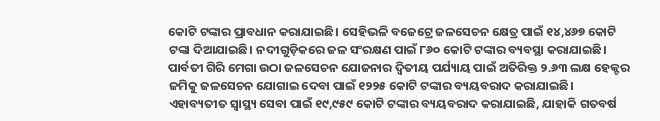କୋଟି ଟଙ୍କାର ପ୍ରାବଧାନ କରାଯାଇଛି। ସେହିଭଳି ବଜେଟ୍ରେ ଜଳସେଚନ କ୍ଷେତ୍ର ପାଇଁ ୧୪,୪୬୭ କୋଟି ଟଙ୍କା ଦିଆଯାଇଛି। ନଦୀଗୁଡ଼ିକରେ ଜଳ ସଂରକ୍ଷଣ ପାଇଁ ୮୬୦ କୋଟି ଟଙ୍କାର ବ୍ୟବସ୍ଥା କରାଯାଇଛି। ପାର୍ବତୀ ଗିରି ମେଗା ଉଠା ଜଳସେଚନ ଯୋଜନାର ଦ୍ବିତୀୟ ପର୍ଯ୍ୟାୟ ପାଇଁ ଅତିରିକ୍ତ ୨.୬୩ ଲକ୍ଷ ହେକ୍ଟର ଜମିକୁ ଜଳସେଚନ ଯୋଗାଇ ଦେବା ପାଇଁ ୧୨୨୫ କୋଟି ଟଙ୍କାର ବ୍ୟୟବରାଦ କରାଯାଇଛି। ଏହାବ୍ୟତୀତ ସ୍ବାସ୍ଥ୍ୟ ସେବା ପାଇଁ ୧୯,୯୫୯ କୋଟି ଟଙ୍କାର ବ୍ୟୟବରାଦ କରାଯାଇଛି, ଯାହାକି ଗତବର୍ଷ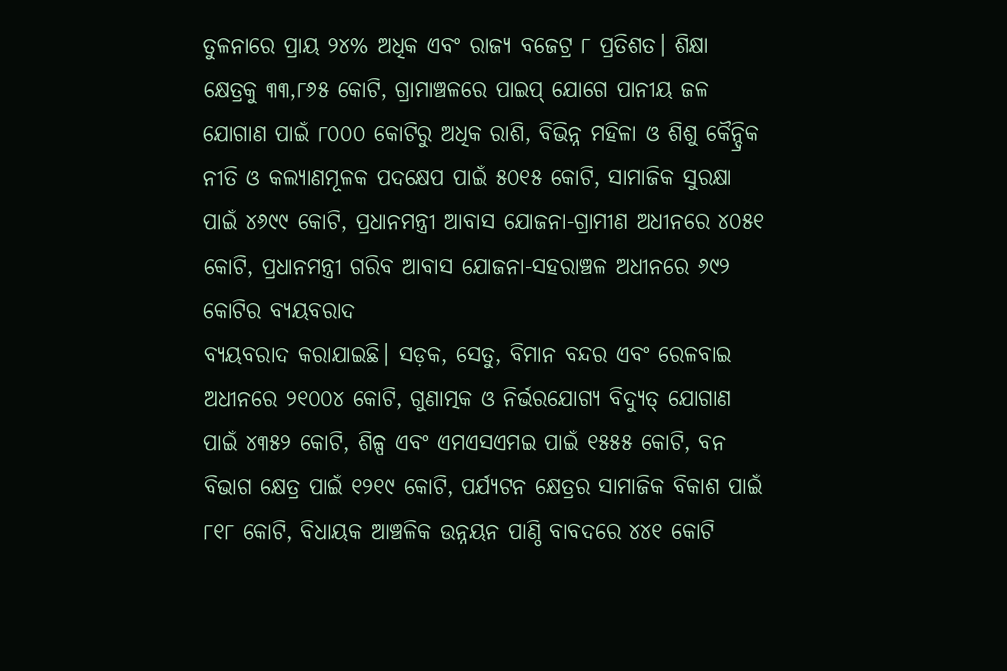ତୁଳନାରେ ପ୍ରାୟ ୨୪% ଅଧିକ ଏବଂ ରାଜ୍ୟ ବଜେଟ୍ର ୮ ପ୍ରତିଶତ। ଶିକ୍ଷା କ୍ଷେତ୍ରକୁ ୩୩,୮୬୫ କୋଟି, ଗ୍ରାମାଞ୍ଚଳରେ ପାଇପ୍ ଯୋଗେ ପାନୀୟ ଜଳ ଯୋଗାଣ ପାଇଁ ୮୦୦୦ କୋଟିରୁ ଅଧିକ ରାଶି, ବିଭିନ୍ନ ମହିଳା ଓ ଶିଶୁ କୈନ୍ଦ୍ରିକ ନୀତି ଓ କଲ୍ୟାଣମୂଳକ ପଦକ୍ଷେପ ପାଇଁ ୫୦୧୫ କୋଟି, ସାମାଜିକ ସୁରକ୍ଷା ପାଇଁ ୪୬୯୯ କୋଟି, ପ୍ରଧାନମନ୍ତ୍ରୀ ଆବାସ ଯୋଜନା-ଗ୍ରାମୀଣ ଅଧୀନରେ ୪୦୫୧ କୋଟି, ପ୍ରଧାନମନ୍ତ୍ରୀ ଗରିବ ଆବାସ ଯୋଜନା-ସହରାଞ୍ଚଳ ଅଧୀନରେ ୬୯୨ କୋଟିର ବ୍ୟୟବରାଦ
ବ୍ୟୟବରାଦ କରାଯାଇଛି। ସଡ଼କ, ସେତୁ, ବିମାନ ବନ୍ଦର ଏବଂ ରେଳବାଇ ଅଧୀନରେ ୨୧୦୦୪ କୋଟି, ଗୁଣାତ୍ମକ ଓ ନିର୍ଭରଯୋଗ୍ୟ ବିଦ୍ୟୁତ୍ ଯୋଗାଣ ପାଇଁ ୪୩୫୨ କୋଟି, ଶିଳ୍ପ ଏବଂ ଏମଏସଏମଇ ପାଇଁ ୧୫୫୫ କୋଟି, ବନ ବିଭାଗ କ୍ଷେତ୍ର ପାଇଁ ୧୨୧୯ କୋଟି, ପର୍ଯ୍ୟଟନ କ୍ଷେତ୍ରର ସାମାଜିକ ବିକାଶ ପାଇଁ ୮୧୮ କୋଟି, ବିଧାୟକ ଆଞ୍ଚଳିକ ଉନ୍ନୟନ ପାଣ୍ଠି ବାବଦରେ ୪୪୧ କୋଟି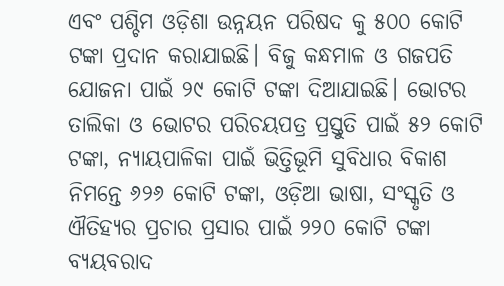ଏବଂ ପଶ୍ଚିମ ଓଡ଼ିଶା ଉନ୍ନୟନ ପରିଷଦ କୁ ୫୦୦ କୋଟି ଟଙ୍କା ପ୍ରଦାନ କରାଯାଇଛି। ବିଜୁ କନ୍ଧମାଳ ଓ ଗଜପତି ଯୋଜନା ପାଇଁ ୨୯ କୋଟି ଟଙ୍କା ଦିଆଯାଇଛି। ଭୋଟର ତାଲିକା ଓ ଭୋଟର ପରିଚୟପତ୍ର ପ୍ରସ୍ତୁତି ପାଇଁ ୫୨ କୋଟି ଟଙ୍କା, ନ୍ୟାୟପାଳିକା ପାଇଁ ଭିତ୍ତିଭୂମି ସୁବିଧାର ବିକାଶ ନିମନ୍ତେ ୬୨୬ କୋଟି ଟଙ୍କା, ଓଡ଼ିଆ ଭାଷା, ସଂସ୍କୃତି ଓ ଐତିହ୍ୟର ପ୍ରଚାର ପ୍ରସାର ପାଇଁ ୨୨୦ କୋଟି ଟଙ୍କା ବ୍ୟୟବରାଦ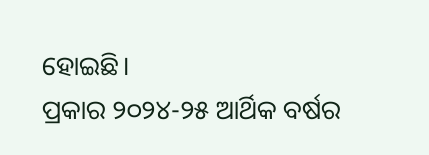ହୋଇଛି।
ପ୍ରକାର ୨୦୨୪-୨୫ ଆର୍ଥିକ ବର୍ଷର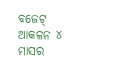ବଜେଟ୍ ଆକଳନ ୪ ମାସର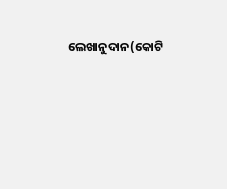ଲେଖାନୁଦାନ(କୋଟି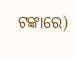ଟଙ୍କାରେ)